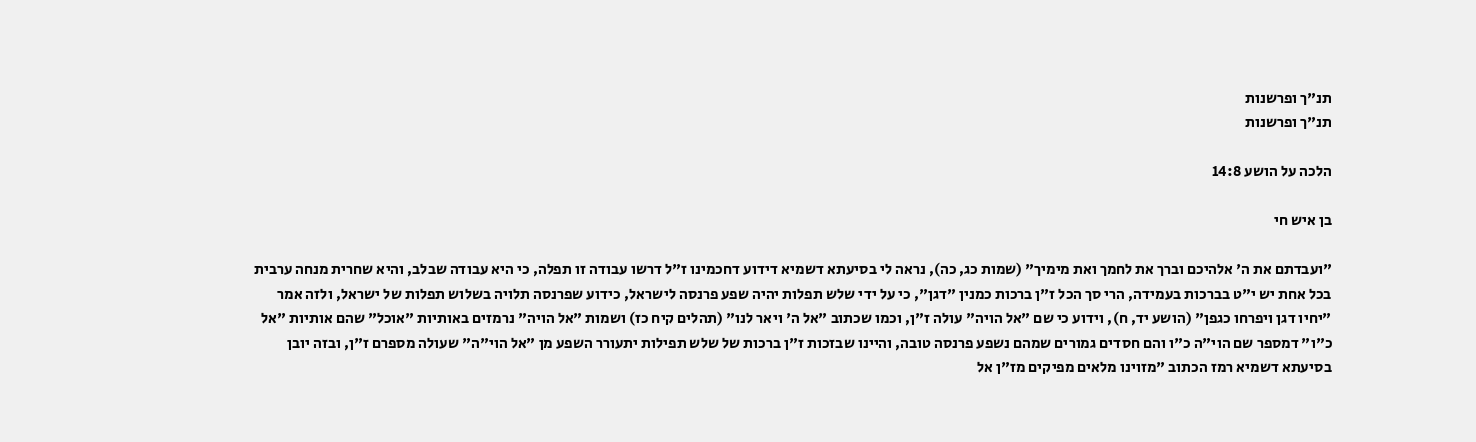תנ"ך ופרשנות
תנ"ך ופרשנות

הלכה על הושע 14:8

בן איש חי

"ועבדתם את ה' אלהיכם וברך את לחמך ואת מימיך" (שמות כג, כה), נראה לי בסיעתא דשמיא דידוע דחכמינו ז"ל דרשו עבודה זו תפלה, כי היא עבודה שבלב, והיא שחרית מנחה ערבית בכל אחת יש י"ט בברכות בעמידה, הרי סך הכל ז"ן ברכות כמנין "דגן", כי על ידי שלש תפלות יהיה שפע פרנסה לישראל, כידוע שפרנסה תלויה בשלוש תפלות של ישראל, ולזה אמר "יחיו דגן ויפרחו כגפן" (הושע יד, ח), וידוע כי שם "אל הויה" עולה ז"ן, וכמו שכתוב "אל ה' ויאר לנו" (תהלים קיח כז) ושמות "אל הויה" נרמזים באותיות "אוכל" שהם אותיות "אל כ"ו" דמספר שם הוי"ה כ"ו והם חסדים גמורים שמהם נשפע פרנסה טובה, והיינו שבזכות ז"ן ברכות של שלש תפילות יתעורר השפע מן "אל הוי"ה" שעולה מספרם ז"ן, ובזה יובן בסיעתא דשמיא רמז הכתוב "מזוינו מלאים מפיקים מז"ן אל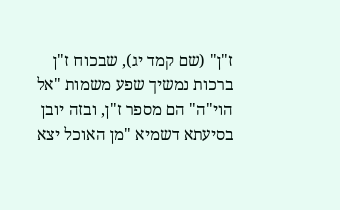ז"ן" (שם קמד יג), שבכוח ז"ן ברכות נמשיך שפע משמות "אל הוי"ה" הם מספר ז"ן, ובזה יובן בסיעתא דשמיא "מן האוכל יצא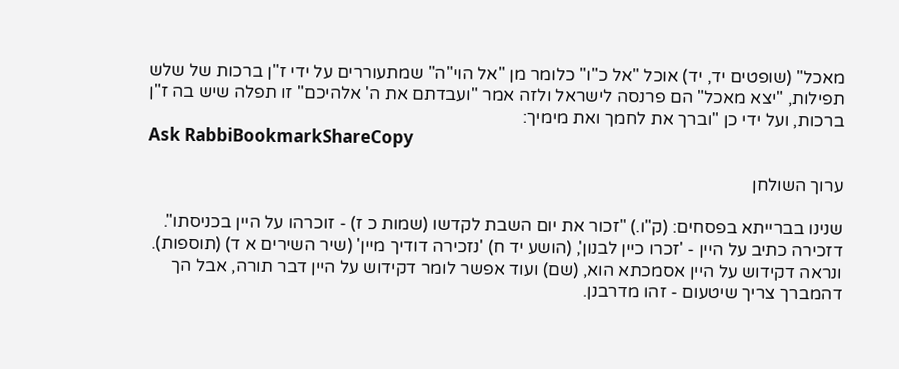מאכל" (שופטים יד, יד) אוכל "אל כ"ו" כלומר מן "אל הוי"ה" שמתעוררים על ידי ז"ן ברכות של שלש תפילות, "יצא מאכל" הם פרנסה לישראל ולזה אמר "ועבדתם את ה' אלהיכם" זו תפלה שיש בה ז"ן ברכות, ועל ידי כן "וברך את לחמך ואת מימיך:
Ask RabbiBookmarkShareCopy

ערוך השולחן

שנינו בברייתא בפסחים: (ק"ו.) "זכור את יום השבת לקדשו (שמות כ ז) - זוכרהו על היין בכניסתו". דזכירה כתיב על היין - 'זכרו כיין לבנון', (הושע יד ח) 'נזכירה דודיך מיין' (שיר השירים א ד) (תוספות). ונראה דקידוש על היין אסמכתא הוא, (שם) ועוד אפשר לומר דקידוש על היין דבר תורה, אבל הך דהמברך צריך שיטעום - זהו מדרבנן.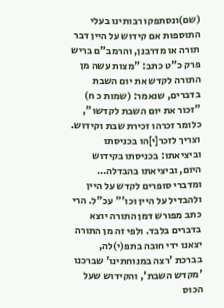(שם)ונסתפקו רבותינו בעלי התוספות אם קידוש על היין דבר תורה או מדרבנן, והרמב"ם בריש פרק כ"ט כתב: "מצות עשה מן התורה לקדש את יום השבת בדברים, שנאמר: (שמות כ ח) "זכור את יום השבת לקדשו", כלומר זכרהו זכירת שבת וקידוש. וצריך לזכר[י]הו בכניסתו וביציאתו: בכניסתו בקידוש היום, וביציאתו בהבדלה… ומדברי סופרים לקדש על היין ולהבדיל על היין וכו'" עכ"ל. הרי כתב מפורש דמן התורה יוצא בדברים בלבד. ולפי זה מן התורה יצאנו ידי חובה בתפ(י)לה, בברכת 'רצה במנוחתינו' שברכנו 'מקדש השבת', והקידוש שעל הכוס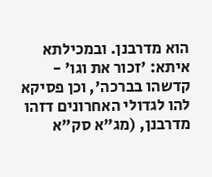הוא מדרבנן. ובמכילתא איתא: 'זכור את וגו' - קדשהו בברכה', וכן פסיקא להו לגדולי האחרונים דזהו מדרבנן, (מג"א סק"א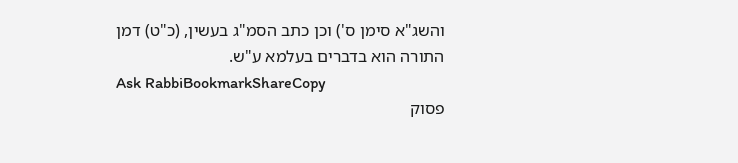והשג"א סימן ס') וכן כתב הסמ"ג בעשין, (כ"ט) דמן התורה הוא בדברים בעלמא ע"ש.
Ask RabbiBookmarkShareCopy
פסוק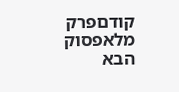קודםפרק מלאפסוק הבא